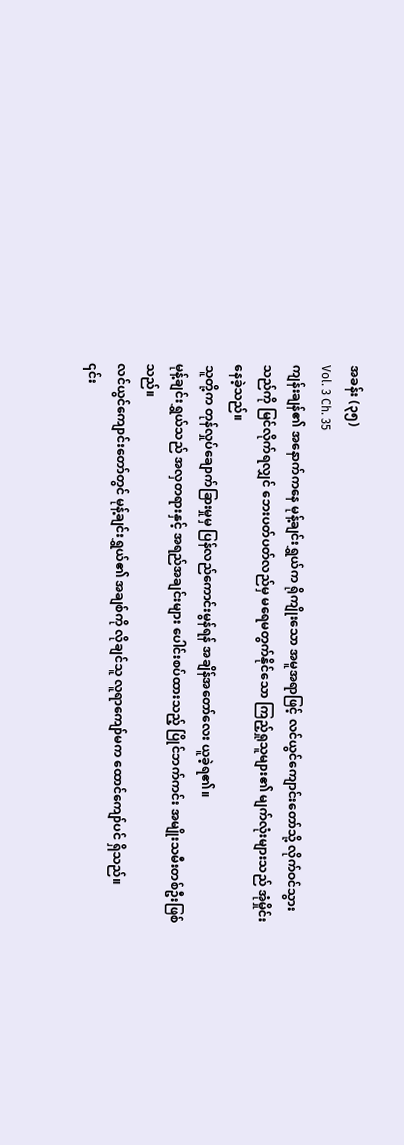အခန်း (၃၅)
Vol. 3 Ch. 35
ကျန်းချန်၏ အနောက်ကနေ မုန့်ချင်းရွှယ်က ရိုကျိုးသော အမူအရာဖြင့် လင်ယွင်ကျောင်းတော်သို့ လိုက်ဝင်သွားသည်ကို မြင်လိုက်ရလျှင် ဘေးပတ်ပတ်လည်မှ မရေမတွက်နိုင်သော ကြည့်ရှုသူများ၏ မျက်လုံးများသည် အုံမှိုင်းနေခဲ့သည်။
သူတို့က တုန်လှုပ်ချောက်ခြားမှုမှ ပြန်လည်ကောင်းမွန်ရန် အချိန်အတော်လေး ယူခဲ့ရ၏။
မုန့်ချင်းရွှယ်သည် အလှတရားနှင့် အရည်အချင်းများ ပေါင်းစပ်ထားသည့် ပြိုင်ဘက်ကင်း အမျိုးသမီးတစ်ဦးဖြစ်သည်။
လင်ယွင်ကျောင်းတော်တွင် မုန့်ချင်းရွှယ်၏ အချစ်ကို လိုချင်သူ လူရာကျော်မက ထောင်ကျော်ပင် ရှိသည်။
၎င်း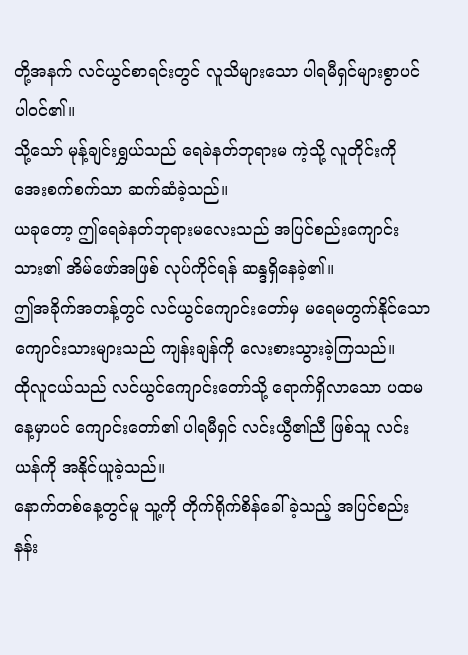တို့အနက် လင်ယွင်စာရင်းတွင် လူသိများသော ပါရမီရှင်များစွာပင် ပါဝင်၏။
သို့သော် မုန့်ချင်းရွှယ်သည် ရေခဲနတ်ဘုရားမ ကဲ့သို့ လူတိုင်းကို အေးစက်စက်သာ ဆက်ဆံခဲ့သည်။
ယခုတော့ ဤရေခဲနတ်ဘုရားမလေးသည် အပြင်စည်းကျောင်းသား၏ အိမ်ဖော်အဖြစ် လုပ်ကိုင်ရန် ဆန္ဒရှိနေခဲ့၏။
ဤအခိုက်အတန့်တွင် လင်ယွင်ကျောင်းတော်မှ မရေမတွက်နိုင်သော ကျောင်းသားများသည် ကျန်းချန်ကို လေးစားသွားခဲ့ကြသည်။
ထိုလူငယ်သည် လင်ယွင်ကျောင်းတော်သို့ ရောက်ရှိလာသော ပထမနေ့မှာပင် ကျောင်းတော်၏ ပါရမီရှင် လင်းယွီ၏ညီ ဖြစ်သူ လင်းယန်ကို အနိုင်ယူခဲ့သည်။
နောက်တစ်နေ့တွင်မူ သူ့ကို တိုက်ရိုက်စိန်ခေါ်ခဲ့သည့် အပြင်စည်း နန်း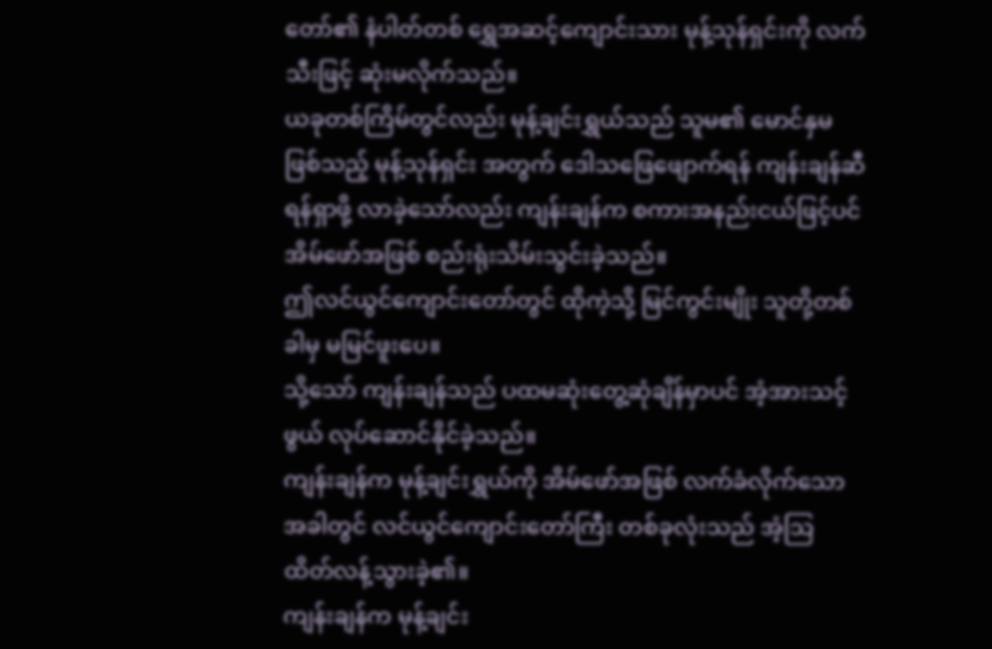တော်၏ နံပါတ်တစ် ရွှေအဆင့်ကျောင်းသား မုန့်သုန်ရှင်းကို လက်သီးဖြင့် ဆုံးမလိုက်သည်။
ယခုတစ်ကြိမ်တွင်လည်း မုန့်ချင်းရွှယ်သည် သူမ၏ မောင်နှမ ဖြစ်သည့် မုန့်သုန်ရှင်း အတွက် ဒေါသဖြေဖျောက်ရန် ကျန်းချန်ဆီ ရန်ရှာဖို့ လာခဲ့သော်လည်း ကျန်းချန်က စကားအနည်းငယ်ဖြင့်ပင် အိမ်ဖော်အဖြစ် စည်းရုံးသိမ်းသွင်းခဲ့သည်။
ဤလင်ယွင်ကျောင်းတော်တွင် ထိုကဲ့သို့ မြင်ကွင်းမျိုး သူတို့တစ်ခါမှ မမြင်ဖူးပေ။
သို့သော် ကျန်းချန်သည် ပထမဆုံးတွေ့ဆုံချိန်မှာပင် အံ့အားသင့်ဖွယ် လုပ်ဆောင်နိုင်ခဲ့သည်။
ကျန်းချန်က မုန့်ချင်းရွှယ်ကို အိမ်ဖော်အဖြစ် လက်ခံလိုက်သောအခါတွင် လင်ယွင်ကျောင်းတော်ကြီး တစ်ခုလုံးသည် အံ့သြ ထိတ်လန့်သွားခဲ့၏။
ကျန်းချန်က မုန့်ချင်း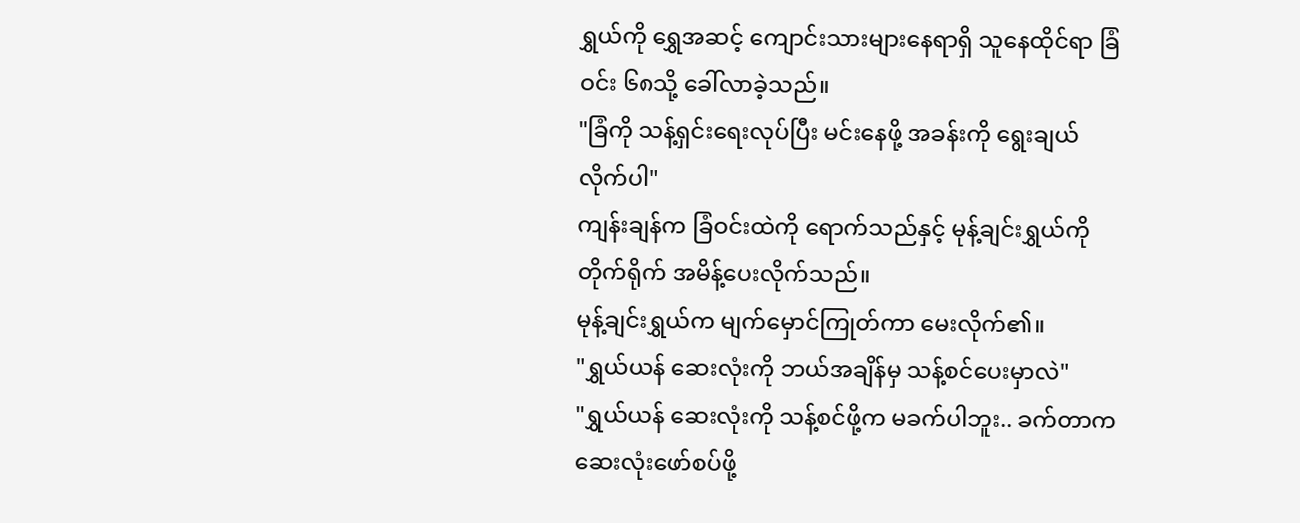ရွှယ်ကို ရွှေအဆင့် ကျောင်းသားများနေရာရှိ သူနေထိုင်ရာ ခြံဝင်း ၆၈သို့ ခေါ်လာခဲ့သည်။
"ခြံကို သန့်ရှင်းရေးလုပ်ပြီး မင်းနေဖို့ အခန်းကို ရွေးချယ်လိုက်ပါ"
ကျန်းချန်က ခြံဝင်းထဲကို ရောက်သည်နှင့် မုန့်ချင်းရွှယ်ကို တိုက်ရိုက် အမိန့်ပေးလိုက်သည်။
မုန့်ချင်းရွှယ်က မျက်မှောင်ကြုတ်ကာ မေးလိုက်၏။
"ရွှယ်ယန် ဆေးလုံးကို ဘယ်အချိန်မှ သန့်စင်ပေးမှာလဲ"
"ရွှယ်ယန် ဆေးလုံးကို သန့်စင်ဖို့က မခက်ပါဘူး.. ခက်တာက ဆေးလုံးဖော်စပ်ဖို့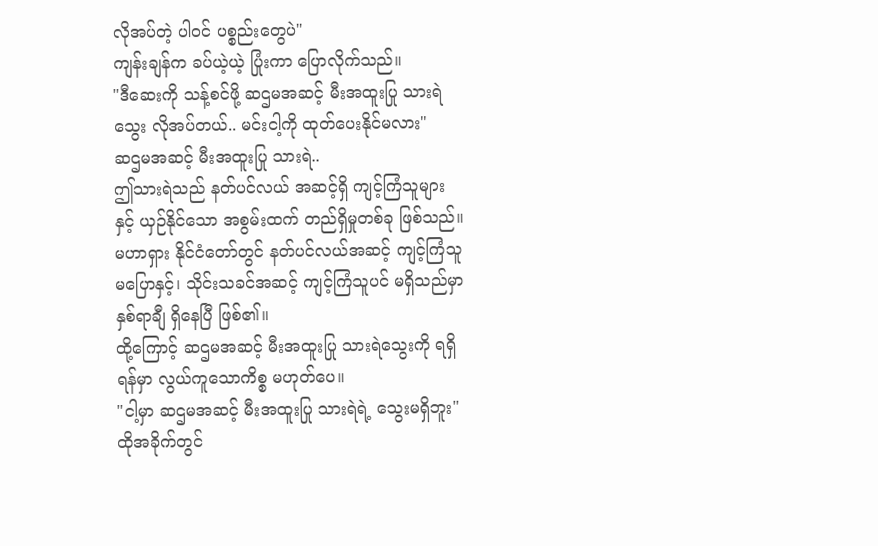လိုအပ်တဲ့ ပါဝင် ပစ္စည်းတွေပဲ"
ကျန်းချန်က ခပ်ယဲ့ယဲ့ ပြုံးကာ ပြောလိုက်သည်။
"ဒီဆေးကို သန့်စင်ဖို့ ဆဌမအဆင့် မီးအထူးပြု သားရဲသွေး လိုအပ်တယ်.. မင်းငါ့ကို ထုတ်ပေးနိုင်မလား"
ဆဌမအဆင့် မီးအထူးပြု သားရဲ..
ဤသားရဲသည် နတ်ပင်လယ် အဆင့်ရှိ ကျင့်ကြံသူများ နှင့် ယှဉ်နိုင်သော အစွမ်းထက် တည်ရှိမှုတစ်ခု ဖြစ်သည်။
မဟာရှား နိုင်ငံတော်တွင် နတ်ပင်လယ်အဆင့် ကျင့်ကြံသူ မပြောနှင့်၊ သိုင်းသခင်အဆင့် ကျင့်ကြံသူပင် မရှိသည်မှာ နှစ်ရာချီ ရှိနေပြီ ဖြစ်၏။
ထို့ကြောင့် ဆဌမအဆင့် မီးအထူးပြု သားရဲသွေးကို ရရှိရန်မှာ လွယ်ကူသောကိစ္စ မဟုတ်ပေ။
"ငါ့မှာ ဆဌမအဆင့် မီးအထူးပြု သားရဲရဲ့ သွေးမရှိဘူး"
ထိုအခိုက်တွင်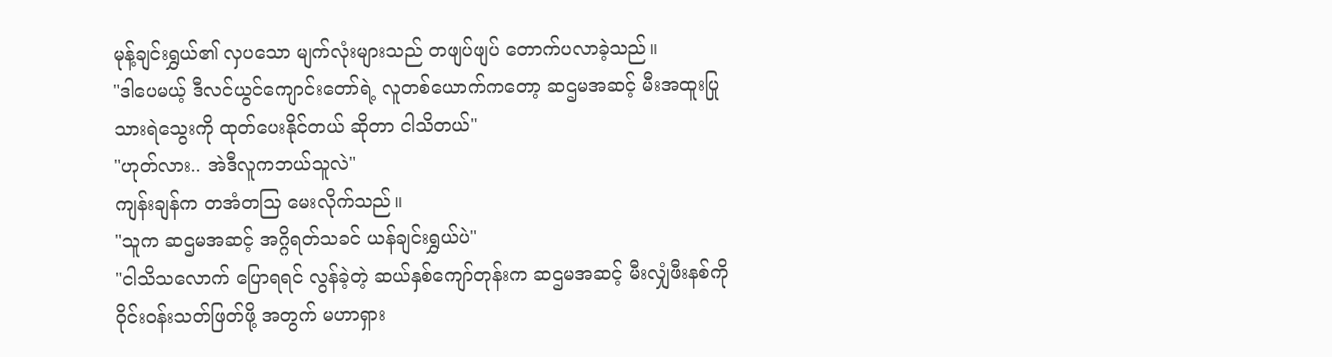မုန့်ချင်းရွှယ်၏ လှပသော မျက်လုံးများသည် တဖျပ်ဖျပ် တောက်ပလာခဲ့သည်။
"ဒါပေမယ့် ဒီလင်ယွင်ကျောင်းတော်ရဲ့ လူတစ်ယောက်ကတော့ ဆဌမအဆင့် မီးအထူးပြု သားရဲသွေးကို ထုတ်ပေးနိုင်တယ် ဆိုတာ ငါသိတယ်"
"ဟုတ်လား.. အဲဒီလူကဘယ်သူလဲ"
ကျန်းချန်က တအံတသြ မေးလိုက်သည်။
"သူက ဆဌမအဆင့် အဂ္ဂိရတ်သခင် ယန်ချင်းရွှယ်ပဲ"
"ငါသိသလောက် ပြောရရင် လွန်ခဲ့တဲ့ ဆယ်နှစ်ကျော်တုန်းက ဆဌမအဆင့် မီးလျှံဖီးနစ်ကို ဝိုင်းဝန်းသတ်ဖြတ်ဖို့ အတွက် မဟာရှား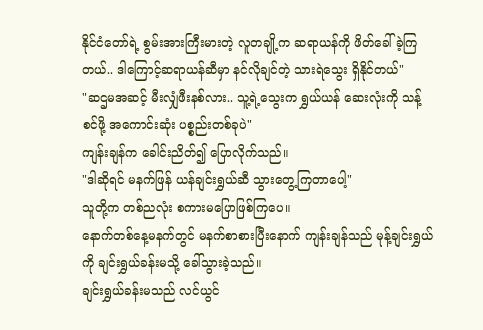နိုင်ငံတော်ရဲ့ စွမ်းအားကြီးမားတဲ့ လူတချို့က ဆရာယန်ကို ဖိတ်ခေါ်ခဲ့ကြတယ်.. ဒါကြောင့်ဆရာယန်ဆီမှာ နင်လိုချင်တဲ့ သားရဲသွေး ရှိနိုင်တယ်"
"ဆဌမအဆင့် မီးလျှံဖီးနစ်လား.. သူ့ရဲ့သွေးက ရွှယ်ယန် ဆေးလုံးကို သန့်စင်ဖို့ အကောင်းဆုံး ပစ္စည်းတစ်ခုပဲ"
ကျန်းချန်က ခေါင်းညိတ်၍ ပြောလိုက်သည်။
"ဒါဆိုရင် မနက်ဖြန် ယန်ချင်းရွှယ်ဆီ သွားတွေ့ကြတာပေါ့"
သူတို့က တစ်ညလုံး စကားမပြောဖြစ်ကြပေ။
နောက်တစ်နေ့မနက်တွင် မနက်စာစားပြီးနောက် ကျန်းချန်သည် မုန့်ချင်းရွှယ်ကို ချင်းရွှယ်ခန်းမသို့ ခေါ်သွားခဲ့သည်။
ချင်းရွှယ်ခန်းမသည် လင်ယွင်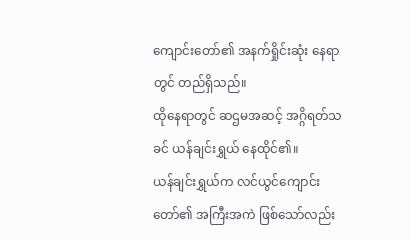ကျောင်းတော်၏ အနက်ရှိုင်းဆုံး နေရာတွင် တည်ရှိသည်။
ထိုနေရာတွင် ဆဌမအဆင့် အဂ္ဂိရတ်သခင် ယန်ချင်းရွှယ် နေထိုင်၏။
ယန်ချင်းရွှယ်က လင်ယွင်ကျောင်းတော်၏ အကြီးအကဲ ဖြစ်သော်လည်း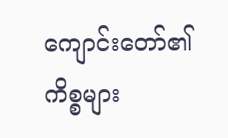ကျောင်းတော်၏ကိစ္စများ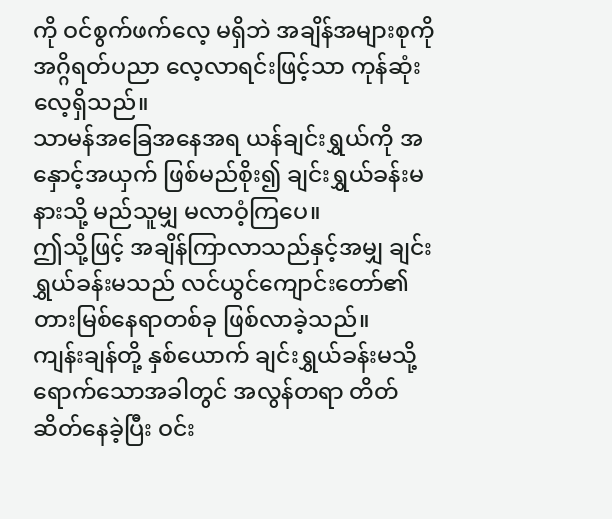ကို ဝင်စွက်ဖက်လေ့ မရှိဘဲ အချိန်အများစုကို အဂ္ဂိရတ်ပညာ လေ့လာရင်းဖြင့်သာ ကုန်ဆုံးလေ့ရှိသည်။
သာမန်အခြေအနေအရ ယန်ချင်းရွှယ်ကို အနှောင့်အယှက် ဖြစ်မည်စိုး၍ ချင်းရွှယ်ခန်းမ နားသို့ မည်သူမျှ မလာဝံ့ကြပေ။
ဤသို့ဖြင့် အချိန်ကြာလာသည်နှင့်အမျှ ချင်းရွှယ်ခန်းမသည် လင်ယွင်ကျောင်းတော်၏ တားမြစ်နေရာတစ်ခု ဖြစ်လာခဲ့သည်။
ကျန်းချန်တို့ နှစ်ယောက် ချင်းရွှယ်ခန်းမသို့ ရောက်သောအခါတွင် အလွန်တရာ တိတ်ဆိတ်နေခဲ့ပြီး ဝင်း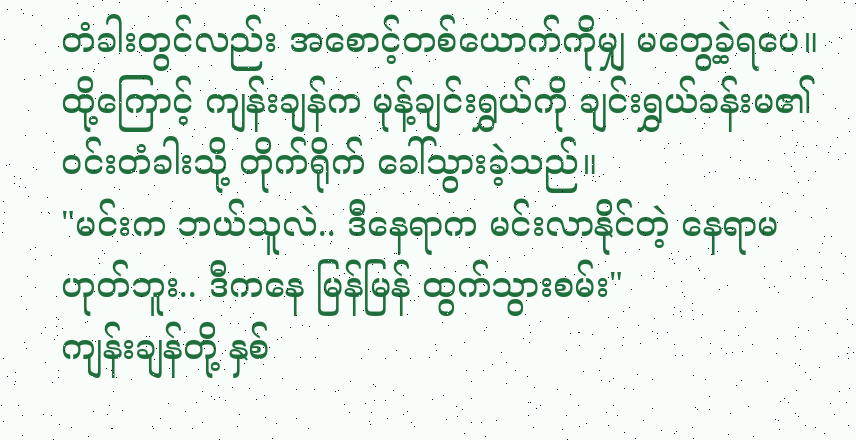တံခါးတွင်လည်း အစောင့်တစ်ယောက်ကိုမျှ မတွေ့ခဲ့ရပေ။
ထို့ကြောင့် ကျန်းချန်က မုန့်ချင်းရွှယ်ကို ချင်းရွှယ်ခန်းမ၏ ဝင်းတံခါးသို့ တိုက်ရိုက် ခေါ်သွားခဲ့သည်။
"မင်းက ဘယ်သူလဲ.. ဒီနေရာက မင်းလာနိုင်တဲ့ နေရာမဟုတ်ဘူး.. ဒီကနေ မြန်မြန် ထွက်သွားစမ်း"
ကျန်းချန်တို့ နှစ်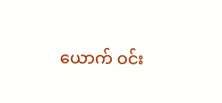ယောက် ဝင်း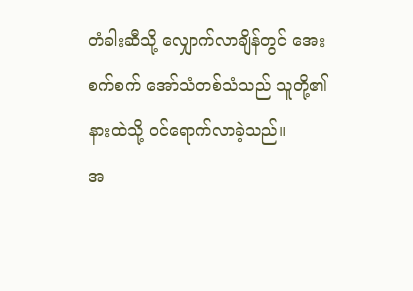တံခါးဆီသို့ လျှောက်လာချိန်တွင် အေးစက်စက် အော်သံတစ်သံသည် သူတို့၏ နားထဲသို့ ဝင်ရောက်လာခဲ့သည်။
အ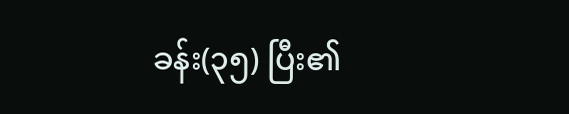ခန်း(၃၅) ပြီး၏